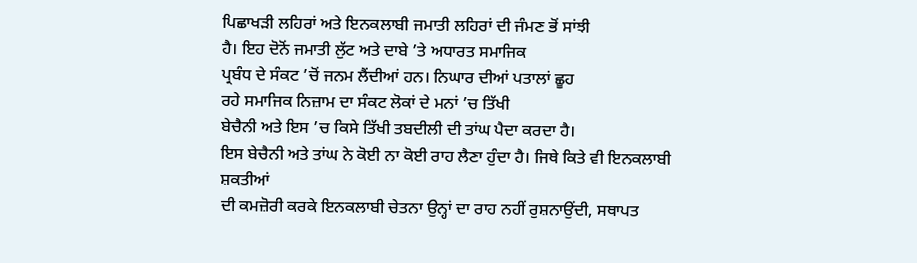ਪਿਛਾਖੜੀ ਲਹਿਰਾਂ ਅਤੇ ਇਨਕਲਾਬੀ ਜਮਾਤੀ ਲਹਿਰਾਂ ਦੀ ਜੰਮਣ ਭੋਂ ਸਾਂਝੀ
ਹੈ। ਇਹ ਦੋਨੋਂ ਜਮਾਤੀ ਲੁੱਟ ਅਤੇ ਦਾਬੇ ’ਤੇ ਅਧਾਰਤ ਸਮਾਜਿਕ
ਪ੍ਰਬੰਧ ਦੇ ਸੰਕਟ ’ਚੋਂ ਜਨਮ ਲੈਂਦੀਆਂ ਹਨ। ਨਿਘਾਰ ਦੀਆਂ ਪਤਾਲਾਂ ਛੂਹ
ਰਹੇ ਸਮਾਜਿਕ ਨਿਜ਼ਾਮ ਦਾ ਸੰਕਟ ਲੋਕਾਂ ਦੇ ਮਨਾਂ ’ਚ ਤਿੱਖੀ
ਬੇਚੈਨੀ ਅਤੇ ਇਸ ’ਚ ਕਿਸੇ ਤਿੱਖੀ ਤਬਦੀਲੀ ਦੀ ਤਾਂਘ ਪੈਦਾ ਕਰਦਾ ਹੈ।
ਇਸ ਬੇਚੈਨੀ ਅਤੇ ਤਾਂਘ ਨੇ ਕੋਈ ਨਾ ਕੋਈ ਰਾਹ ਲੈਣਾ ਹੁੰਦਾ ਹੈ। ਜਿਥੇ ਕਿਤੇ ਵੀ ਇਨਕਲਾਬੀ ਸ਼ਕਤੀਆਂ
ਦੀ ਕਮਜ਼ੋਰੀ ਕਰਕੇ ਇਨਕਲਾਬੀ ਚੇਤਨਾ ਉਨ੍ਹਾਂ ਦਾ ਰਾਹ ਨਹੀਂ ਰੁਸ਼ਨਾਉਂਦੀ, ਸਥਾਪਤ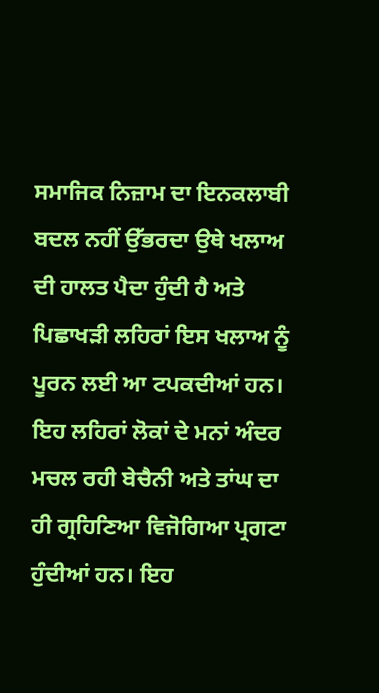ਸਮਾਜਿਕ ਨਿਜ਼ਾਮ ਦਾ ਇਨਕਲਾਬੀ ਬਦਲ ਨਹੀਂ ਉੱਭਰਦਾ ਉਥੇ ਖਲਾਅ ਦੀ ਹਾਲਤ ਪੈਦਾ ਹੁੰਦੀ ਹੈ ਅਤੇ
ਪਿਛਾਖੜੀ ਲਹਿਰਾਂ ਇਸ ਖਲਾਅ ਨੂੰ ਪੂਰਨ ਲਈ ਆ ਟਪਕਦੀਆਂ ਹਨ। ਇਹ ਲਹਿਰਾਂ ਲੋਕਾਂ ਦੇ ਮਨਾਂ ਅੰਦਰ
ਮਚਲ ਰਹੀ ਬੇਚੈਨੀ ਅਤੇ ਤਾਂਘ ਦਾ ਹੀ ਗ੍ਰਹਿਣਿਆ ਵਿਜੋਗਿਆ ਪ੍ਰਗਟਾ ਹੁੰਦੀਆਂ ਹਨ। ਇਹ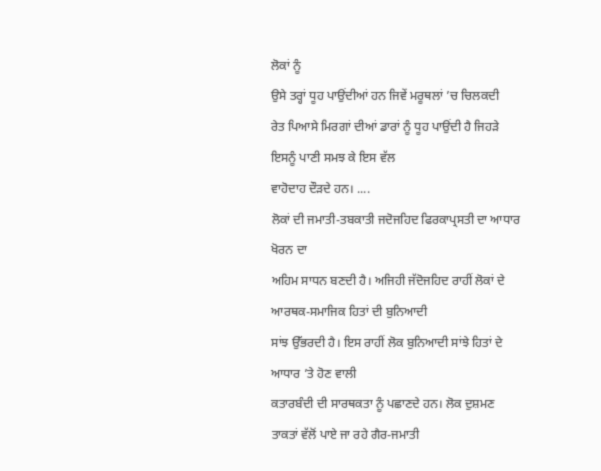ਲੋਕਾਂ ਨੂੰ
ਉਸੇ ਤਰ੍ਹਾਂ ਧੂਹ ਪਾਉਂਦੀਆਂ ਹਨ ਜਿਵੇਂ ਮਰੂਥਲਾਂ ’ਚ ਚਿਲਕਦੀ
ਰੇਤ ਪਿਆਸੇ ਮਿਰਗਾਂ ਦੀਆਂ ਡਾਰਾਂ ਨੂੰ ਧੂਹ ਪਾਉਂਦੀ ਹੈ ਜਿਹੜੇ ਇਸਨੂੰ ਪਾਣੀ ਸਮਝ ਕੇ ਇਸ ਵੱਲ
ਵਾਹੋਦਾਹ ਦੌੜਦੇ ਹਨ। ....
ਲੋਕਾਂ ਦੀ ਜਮਾਤੀ-ਤਬਕਾਤੀ ਜਦੋਜਹਿਦ ਫਿਰਕਾਪ੍ਰਸਤੀ ਦਾ ਆਧਾਰ ਖੋਰਨ ਦਾ
ਅਹਿਮ ਸਾਧਨ ਬਣਦੀ ਹੈ। ਅਜਿਹੀ ਜੱਦੋਜਹਿਦ ਰਾਹੀਂ ਲੋਕਾਂ ਦੇ ਆਰਥਕ-ਸਮਾਜਿਕ ਹਿਤਾਂ ਦੀ ਬੁਨਿਆਦੀ
ਸਾਂਝ ਉੱਭਰਦੀ ਹੈ। ਇਸ ਰਾਹੀਂ ਲੋਕ ਬੁਨਿਆਦੀ ਸਾਂਝੇ ਹਿਤਾਂ ਦੇ ਆਧਾਰ ’ਤੇ ਹੋਣ ਵਾਲੀ
ਕਤਾਰਬੰਦੀ ਦੀ ਸਾਰਥਕਤਾ ਨੂੰ ਪਛਾਣਦੇ ਹਨ। ਲੋਕ ਦੁਸ਼ਮਣ ਤਾਕਤਾਂ ਵੱਲੋਂ ਪਾਏ ਜਾ ਰਹੇ ਗੈਰ-ਜਮਾਤੀ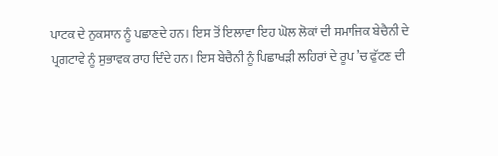ਪਾਟਕ ਦੇ ਨੁਕਸਾਨ ਨੂੰ ਪਛਾਣਦੇ ਹਨ। ਇਸ ਤੋਂ ਇਲਾਵਾ ਇਹ ਘੋਲ ਲੋਕਾਂ ਦੀ ਸਮਾਜਿਕ ਬੇਚੈਨੀ ਦੇ
ਪ੍ਰਗਟਾਵੇ ਨੂੰ ਸੁਭਾਵਕ ਰਾਹ ਦਿੰਦੇ ਹਨ। ਇਸ ਬੇਚੈਨੀ ਨੂੰ ਪਿਛਾਖੜੀ ਲਹਿਰਾਂ ਦੇ ਰੂਪ ’ਚ ਫੁੱਟਣ ਦੀ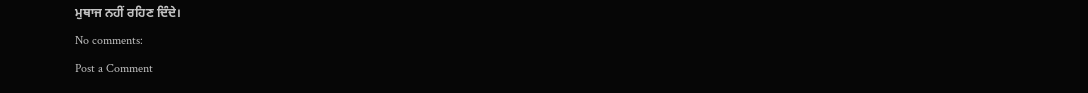ਮੁਥਾਜ ਨਹੀਂ ਰਹਿਣ ਦਿੰਦੇ।
No comments:
Post a Comment